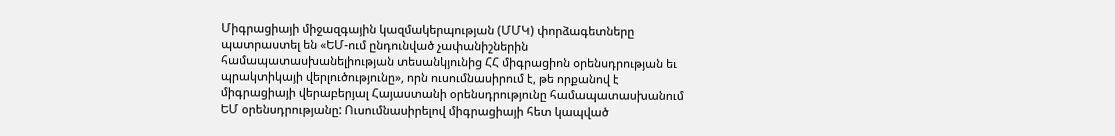Միգրացիայի միջազգային կազմակերպության (ՄՄԿ) փորձագետները պատրաստել են «ԵՄ-ում ընդունված չափանիշներին համապատասխանելիության տեսանկյունից ՀՀ միգրացիոն օրենսդրության եւ պրակտիկայի վերլուծությունը», որն ուսումնասիրում է, թե որքանով է միգրացիայի վերաբերյալ Հայաստանի օրենսդրությունը համապատասխանում ԵՄ օրենսդրությանը: Ուսումնասիրելով միգրացիայի հետ կապված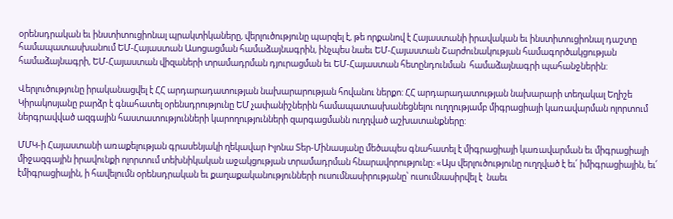օրենսդրական եւ ինստիտուցիոնալ պրակտիկաները, վերլուծությունը պարզել է, թե որքանով է Հայաստանի իրավական եւ ինստիտուցիոնալ դաշտը համապատասխանում ԵՄ-Հայաստան Ասոցացման համաձայնագրին, ինչպես նաեւ ԵՄ-Հայաստան Շարժունակության համագործակցության համաձայնագրի, ԵՄ-Հայաստան վիզաների տրամադրման դյուրացման եւ ԵՄ-Հայաստան հետընդունման  համաձայնագրի պահանջներին:

Վերլուծությունը իրականացվել է ՀՀ արդարադատության նախարարության հովանու ներքո: ՀՀ արդարադատության նախարարի տեղակալ Եղիշե Կիրակոսյանը բարձր է գնահատել օրենսդրությունը ԵՄ չափանիշներին համապատասխանեցնելու ուղղությամբ միգրացիայի կառավարման ոլորտում ներգրավված ազգային հաստատությունների կարողությունների զարգացմանն ուղղված աշխատանքները:

ՄՄԿ-ի Հայաստանի առաքելության գրասենյակի ղեկավար Իլոնա Տեր-Մինասյանը մեծապես գնահատել է միգրացիայի կառավարման եւ միգրացիայի միջազգային իրավունքի ոլորտում տեխնիկական աջակցության տրամադրման հնարավորությունը: «Այս վերլուծությունը ուղղված է եւ՛ իմիգրացիային, եւ՛ էմիգրացիային, ի հավելումն օրենսդրական եւ քաղաքականությունների ուսումնասիրությանը՝ ուսումնասիրվել է  նաեւ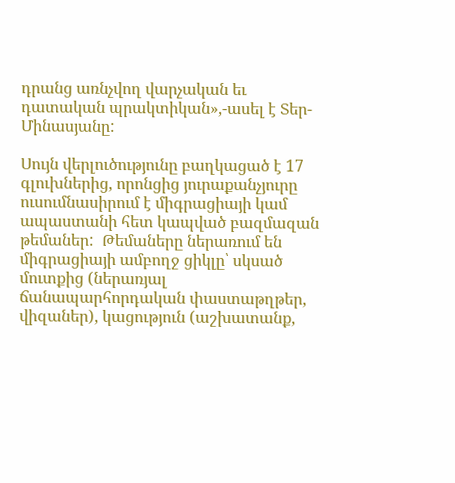դրանց առնչվող վարչական եւ դատական պրակտիկան»,-ասել է Տեր-Մինասյանը:

Սույն վերլուծությունը բաղկացած է 17 գլուխներից, որոնցից յուրաքանչյուրը ուսումնասիրում է միգրացիայի կամ ապաստանի հետ կապված բազմազան թեմաներ:  Թեմաները ներառում են միգրացիայի ամբողջ ցիկլը՝ սկսած մուտքից (ներառյալ ճանապարհորդական փաստաթղթեր, վիզաներ), կացություն (աշխատանք,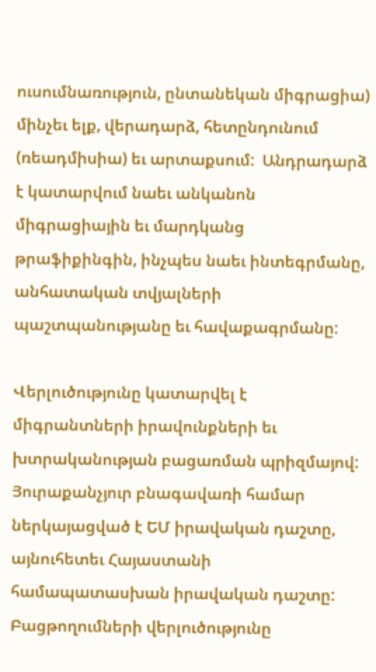ուսումնառություն, ընտանեկան միգրացիա) մինչեւ ելք, վերադարձ, հետընդունում (ռեադմիսիա) եւ արտաքսում:  Անդրադարձ է կատարվում նաեւ անկանոն միգրացիային եւ մարդկանց թրաֆիքինգին, ինչպես նաեւ ինտեգրմանը, անհատական տվյալների պաշտպանությանը եւ հավաքագրմանը:

Վերլուծությունը կատարվել է միգրանտների իրավունքների եւ խտրականության բացառման պրիզմայով: Յուրաքանչյուր բնագավառի համար ներկայացված է ԵՄ իրավական դաշտը, այնուհետեւ Հայաստանի համապատասխան իրավական դաշտը:   Բացթողումների վերլուծությունը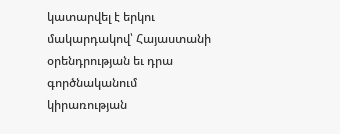կատարվել է երկու մակարդակով՝ Հայաստանի օրենդրության եւ դրա գործնականում կիրառության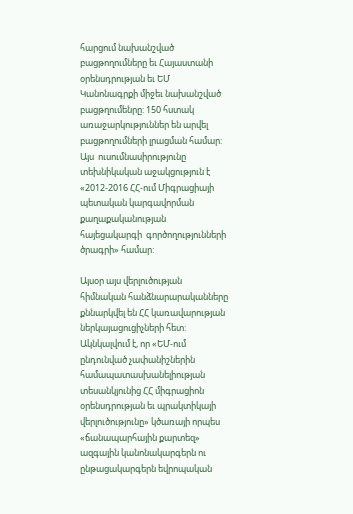հարցում նախանշված բացթողումները եւ Հայաստանի օրենսդրության եւ ԵՄ Կանոնագրքի միջեւ նախանշված բացթղումենրը: 150 հստակ առաջարկություններ են արվել բացթողումների լրացման համար:  Այս  ուսումնասիրությունը տեխնիկական աջակցություն է «2012-2016 ՀՀ-ում Միգրացիայի պետական կարգավորման քաղաքականության հայեցակարգի  գործողությունների ծրագրի» համար:

Այսօր այս վերլուծության հիմնական հանձնարարականները քննարկվել են ՀՀ կառավարության ներկայացուցիչների հետ: Ակնկալվում է, որ «ԵՄ-ում ընդունված չափանիշներին համապատասխանելիության տեսանկյունից ՀՀ միգրացիոն օրենսդրության եւ պրակտիկայի վերլուծությունը» կծառայի որպես «ճանապարհային քարտեզ» ազգային կանոնակարգերն ու ընթացակարգերն եվրոպական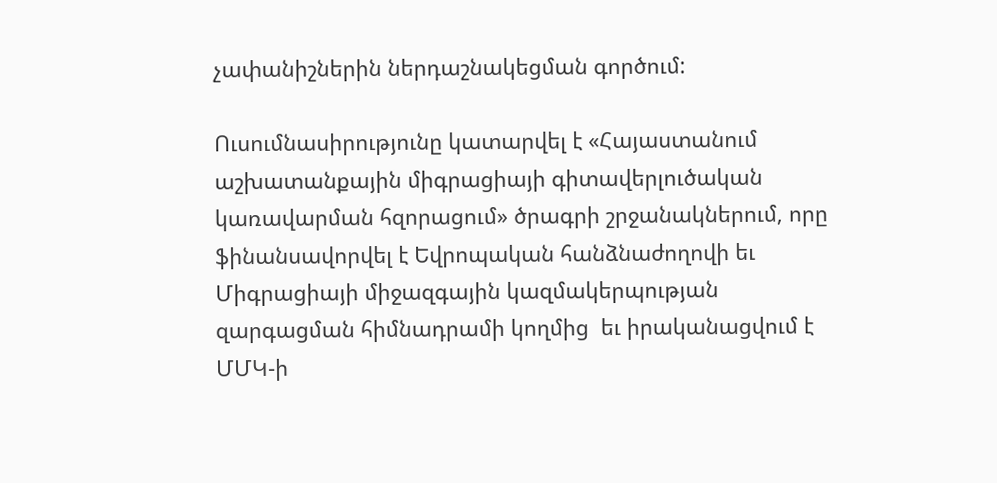չափանիշներին ներդաշնակեցման գործում:

Ուսումնասիրությունը կատարվել է «Հայաստանում աշխատանքային միգրացիայի գիտավերլուծական կառավարման հզորացում» ծրագրի շրջանակներում, որը ֆինանսավորվել է Եվրոպական հանձնաժողովի եւ Միգրացիայի միջազգային կազմակերպության զարգացման հիմնադրամի կողմից  եւ իրականացվում է ՄՄԿ-ի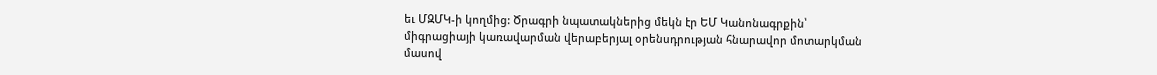եւ ՄԶՄԿ-ի կողմից: Ծրագրի նպատակներից մեկն էր ԵՄ Կանոնագրքին՝ միգրացիայի կառավարման վերաբերյալ օրենսդրության հնարավոր մոտարկման մասով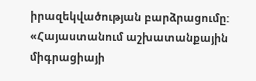իրազեկվածության բարձրացումը: «Հայաստանում աշխատանքային միգրացիայի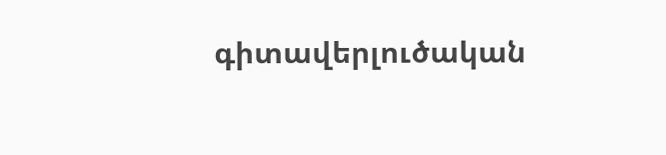գիտավերլուծական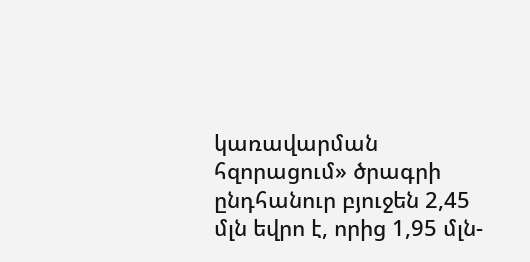կառավարման հզորացում» ծրագրի ընդհանուր բյուջեն 2,45 մլն եվրո է, որից 1,95 մլն-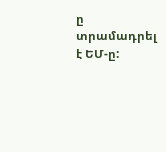ը տրամադրել է ԵՄ-ը: